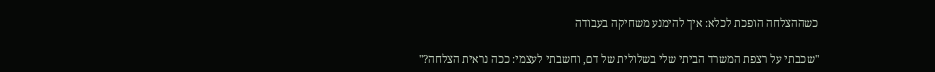כשההצלחה הופכת לכלא: איך להימנע משחיקה בעבודה

"שכבתי על רצפת המשרד הביתי שלי בשלולית של דם, וחשבתי לעצמי: ככה נראית הצלחה?"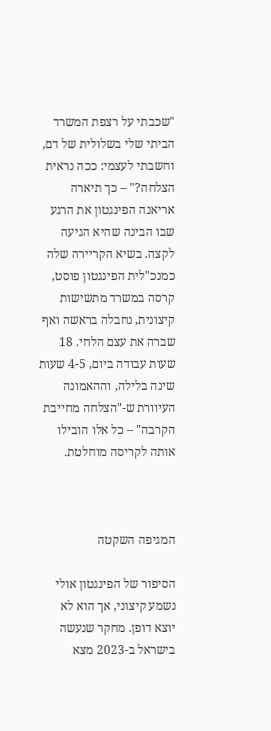"שכבתי על רצפת המשרד הביתי שלי בשלולית של דם, וחשבתי לעצמי: ככה נראית הצלחה?" – כך תיארה אריאנה הפינגטון את הרגע שבו הבינה שהיא הגיעה לקצה. בשיא הקריירה שלה כמנכ"לית הפינגטון פוסט, קרסה במשרד מתשישות קיצונית, נחבלה בראשה ואף שברה את עצם הלחי. 18 שעות עבודה ביום, 4-5 שעות שינה בלילה, וההאמונה העיוורת ש-"הצלחה מחייבת הקרבה" – כל אלו הובילו אותה לקריסה מוחלטת.



המגיפה השקטה

הסיפור של הפינגטון אולי נשמע קיצוני, אך הוא לא יוצא דופן. מחקר שנעשה בישראל ב-2023 מצא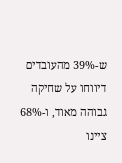ש-39% מהעובדים דיווחו על שחיקה גבוהה מאוד, ו-68% ציינו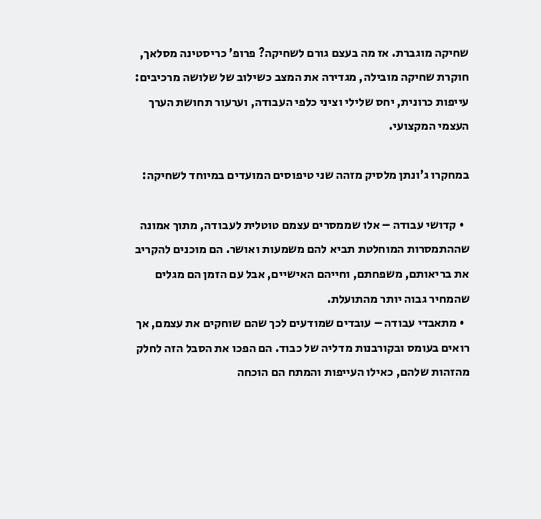שחיקה מוגברת. אז מה בעצם גורם לשחיקה? פרופ' כריסטינה מסלאך, חוקרת שחיקה מובילה, מגדירה את המצב כשילוב של שלושה מרכיבים: עייפות כרונית, יחס שלילי וציני כלפי העבודה, וערעור תחושת הערך העצמי המקצועי.

במחקרו ג'ונתן מלסיק מזהה שני טיפוסים המועדים במיוחד לשחיקה:

  • קדושי עבודה – אלו שממסרים עצמם טוטלית לעבודה, מתוך אמונה שההתמסרות המוחלטת תביא להם משמעות ואושר. הם מוכנים להקריב את בריאותם, משפחתם, וחייהם האישיים, אבל עם הזמן הם מגלים שהמחיר גבוה יותר מהתועלת.
  • מתאבדי עבודה – עובדים שמודעים לכך שהם שוחקים את עצמם, אך רואים בעומס ובקורבנות מדליה של כבוד. הם הפכו את הסבל הזה לחלק מהזהות שלהם, כאילו העייפות והמתח הם הוכחה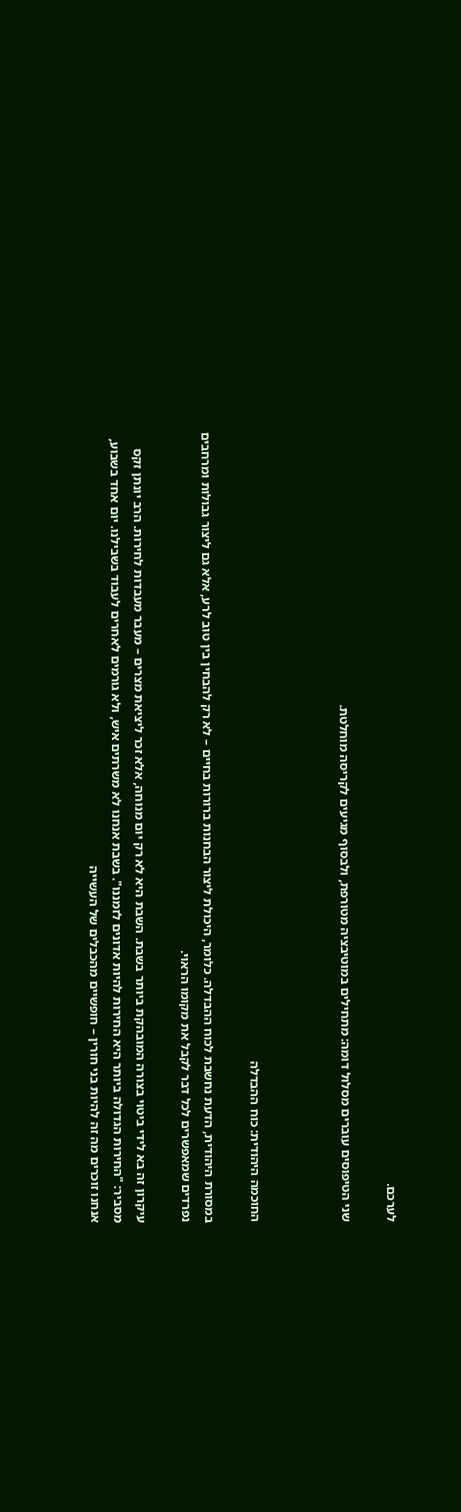לערכם.

שני הטיפוסים עוברים מסלול דומה: מתחילים במוטיבציה מטורפת, ולבסוף מגיעים לקריסה מוחלטת.



החוכמה היהודית: כוח ההבדלה

במסורת היהודית, הדעת נחשבת לכוח ההבדלה. כלומר, היכולת ליצור הבחנות ברורות בחיים – לא רק להבחין בין טוב לרע, אלא גם ליצור גבולות ומרחבים נפרדים שמאפשרים לכל דבר לקבל את מקומו הראוי.

עיקרון זה בא לידי ביטוי בצורה המובהקת ביותר בשבת. השבת היא לא רק יום מנוחה, אלא זכר ליציאת מצרים – מעבר מעבדות לחירות. הרב יונתן זקס מסביר: "החירות הגדולה ביותר היא החירות להיות אדונים לזמננו". בשבת אנחנו לא משרתים איש, ולא גורמים לאחרים לעבוד בשבילנו. יום אחד בשבוע, אנחנו זוכרים מה זה להיות בני חורין – חופשיים מהכבלים של העשייה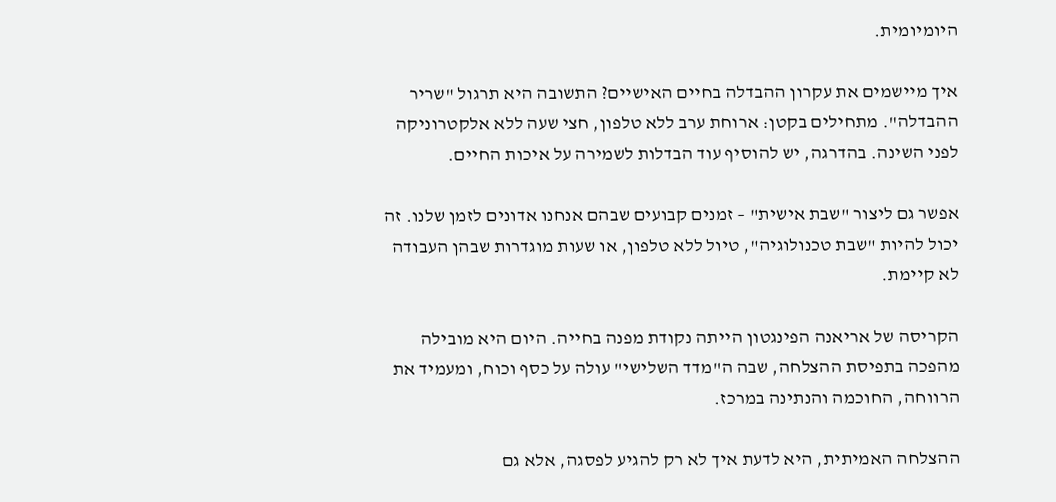היומיומית.

איך מיישמים את עקרון ההבדלה בחיים האישיים? התשובה היא תרגול "שריר ההבדלה". מתחילים בקטן: ארוחת ערב ללא טלפון, חצי שעה ללא אלקטרוניקה לפני השינה. בהדרגה, יש להוסיף עוד הבדלות לשמירה על איכות החיים.

אפשר גם ליצור "שבת אישית" – זמנים קבועים שבהם אנחנו אדונים לזמן שלנו. זה יכול להיות "שבת טכנולוגיה", טיול ללא טלפון, או שעות מוגדרות שבהן העבודה לא קיימת.

הקריסה של אריאנה הפינגטון הייתה נקודת מפנה בחייה. היום היא מובילה מהפכה בתפיסת ההצלחה, שבה ה"מדד השלישי" עולה על כסף וכוח, ומעמיד את הרווחה, החוכמה והנתינה במרכז.

ההצלחה האמיתית, היא לדעת איך לא רק להגיע לפסגה, אלא גם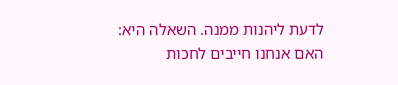לדעת ליהנות ממנה. השאלה היא: האם אנחנו חייבים לחכות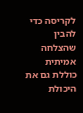לקריסה כדי להבין שהצלחה אמיתית כוללת גם את היכולת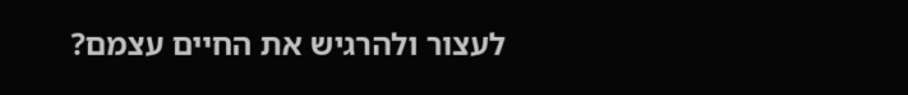לעצור ולהרגיש את החיים עצמם?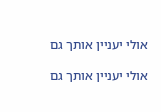אולי יעניין אותך גם

אולי יעניין אותך גם